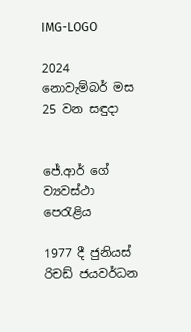IMG-LOGO

2024 නොවැම්බර් මස 25 වන සඳුදා


ජේ.ආර් ගේ ව්‍යවස්ථා පෙරැළිය

1977 දී ජුනියස් රිචඩ් ජයවර්ධන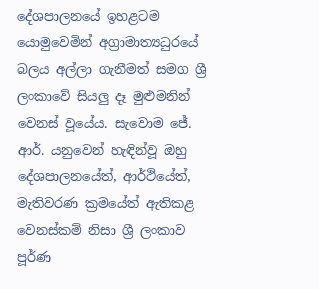දේශපාලනයේ ඉහළටම යොමුවෙමින් අග්‍රාමාත්‍යධුරයේ බලය අල්ලා ගැනීමත් සමග ශ්‍රී ලංකාවේ සියලු දෑ මුළුමනින් වෙනස් වූයේය. සැවොම ජේ. ආර්. යනුවෙන් හැඳින්වූ ඔහු දේශපාලනයේත්, ආර්ථියේත්, මැතිවරණ ක්‍රමයේත් ඇතිකළ වෙනස්කම් නිසා ශ්‍රී ලංකාව පූර්ණ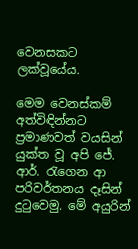වෙනසකට ලක්වූයේය.

මෙම වෙනස්කම් අත්විඳින්නට ප්‍රමාණවත් වයසින් යුක්ත වූ අපි ජේ. ආර්. රැගෙන ආ පරිවර්තනය දෑසින් දුටුවෙමු. මේ අයුරින්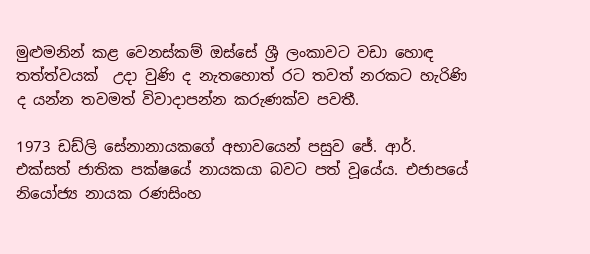මුළුමනින් කළ වෙනස්කම් ඔස්සේ ශ්‍රී ලංකාවට වඩා හොඳ තත්ත්වයක්  උදා වුණි ද නැතහොත් රට තවත් නරකට හැරිණි ද යන්න තවමත් විවාදාපන්න කරුණක්ව පවතී.

1973 ඩඩ්ලි සේනානායකගේ අභාවයෙන් පසුව ජේ. ආර්. එක්සත් ජාතික පක්ෂයේ නායකයා බවට පත් වූයේය. එජාපයේ නියෝජ්‍ය නායක රණසිංහ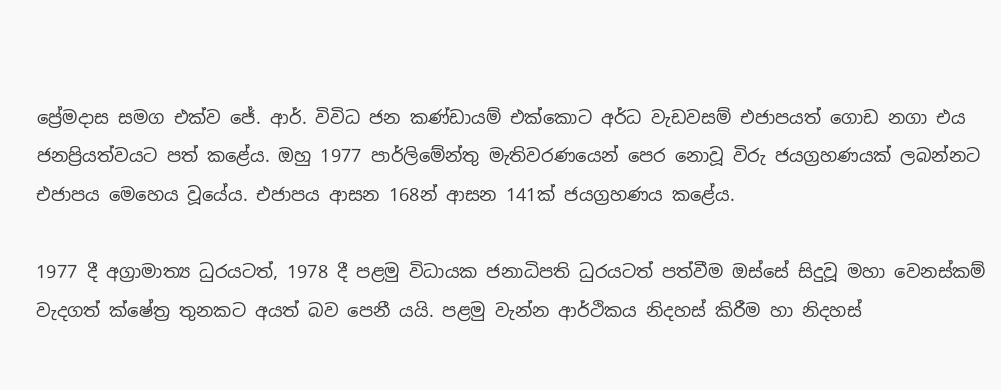ප්‍රේමදාස සමග එක්ව ජේ. ආර්. විවිධ ජන කණ්ඩායම් එක්කොට අර්ධ වැඩවසම් එජාපයත් ගොඩ නගා එය ජනප්‍රියත්වයට පත් කළේය. ඔහු 1977 පාර්ලිමේන්තු මැතිවරණයෙන් පෙර නොවූ විරු ජයග්‍රහණයක් ලබන්නට එජාපය මෙහෙය වූයේය. එජාපය ආසන 168න් ආසන 141ක් ජයග්‍රහණය කළේය.

1977 දී අග්‍රාමාත්‍ය ධුරයටත්, 1978 දී පළමු විධායක ජනාධිපති ධුරයටත් පත්වීම ඔස්සේ සිදුවූ මහා වෙනස්කම් වැදගත් ක්ෂේත්‍ර තුනකට අයත් බව පෙනී යයි. පළමු වැන්න ආර්ථිකය නිදහස් කිරීම හා නිදහස්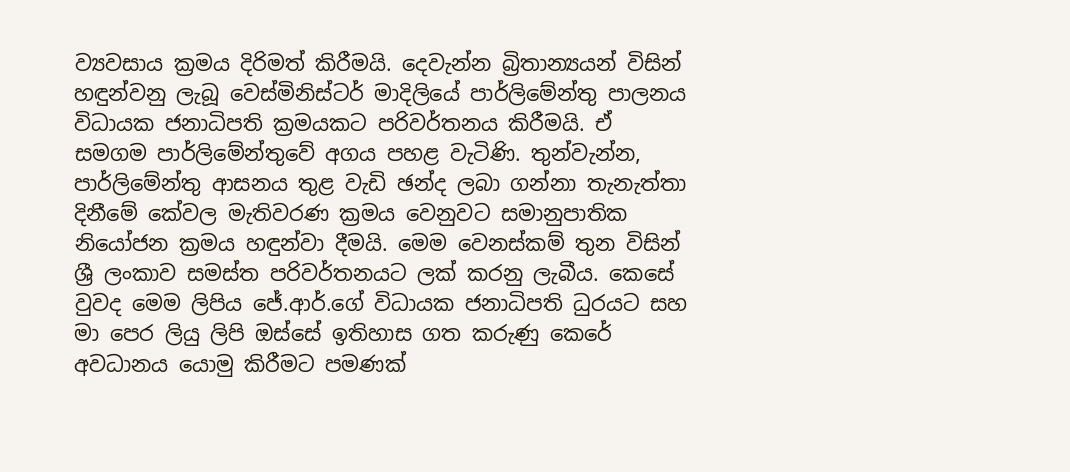ව්‍යවසාය ක්‍රමය දිරිමත් කිරීමයි. දෙවැන්න බ්‍රිතාන්‍යයන් විසින් හඳුන්වනු ලැබූ වෙස්මිනිස්ටර් මාදිලියේ පාර්ලිමේන්තු පාලනය විධායක ජනාධිපති ක්‍රමයකට පරිවර්තනය කිරීමයි. ඒ සමගම පාර්ලිමේන්තුවේ අගය පහළ වැටිණි. තුන්වැන්න, පාර්ලිමේන්තු ආසනය තුළ වැඩි ඡන්ද ලබා ගන්නා තැනැත්තා දිනීමේ කේවල මැතිවරණ ක්‍රමය වෙනුවට සමානුපාතික නියෝජන ක්‍රමය හඳුන්වා දීමයි. මෙම වෙනස්කම් තුන විසින් ශ්‍රී ලංකාව සමස්ත පරිවර්තනයට ලක් කරනු ලැබීය. කෙසේ වුවද මෙම ලිපිය ජේ.ආර්.ගේ විධායක ජනාධිපති ධුරයට සහ මා පෙර ලියු ලිපි ඔස්සේ ඉතිහාස ගත කරුණු කෙරේ අවධානය යොමු කිරීමට පමණක්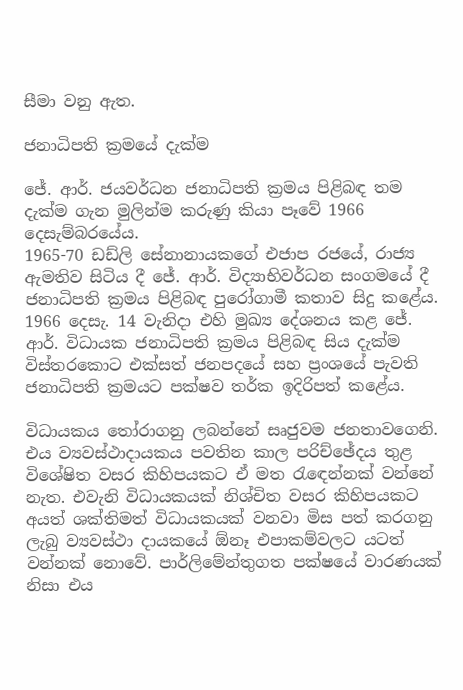සීමා වනු ඇත.

ජනාධිපති ක්‍රමයේ දැක්ම

ජේ. ආර්. ජයවර්ධන ජනාධිපති ක්‍රමය පිළිබඳ තම දැක්ම ගැන මුලින්ම කරුණු කියා පෑවේ 1966 දෙසැම්බරයේය.
1965-70 ඩඩ්ලි සේනානායකගේ එජාප රජයේ, රාජ්‍ය ඇමතිව සිටිය දී ජේ. ආර්. විද්‍යාභිවර්ධන සංගමයේ දී ජනාධිපති ක්‍රමය පිළිබඳ පුරෝගාමී කතාව සිදු කළේය. 1966 දෙසැ. 14 වැනිදා එහි මුඛ්‍ය දේශනය කළ ජේ. ආර්. විධායක ජනාධිපති ක්‍රමය පිළිබඳ සිය දැක්ම විස්තරකොට එක්සත් ජනපදයේ සහ ප්‍රංශයේ පැවති ජනාධිපති ක්‍රමයට පක්ෂව තර්ක ඉදිරිපත් කළේය.

විධායකය තෝරාගනු ලබන්නේ සෘජුවම ජනතාවගෙනි. එය ව්‍යවස්ථාදායකය පවතින කාල පරිච්ඡේදය තුළ විශේෂිත වසර කිහිපයකට ඒ මත රැඳෙන්නක් වන්නේ නැත. එවැනි විධායකයක් නිශ්චිත වසර කිහිපයකට අයත් ශක්තිමත් විධායකයක් වනවා මිස පත් කරගනු ලැබු ව්‍යවස්ථා දායකයේ ඕනෑ එපාකම්වලට යටත් වන්නක් නොවේ. පාර්ලිමේන්තුගත පක්ෂයේ වාරණයක් නිසා එය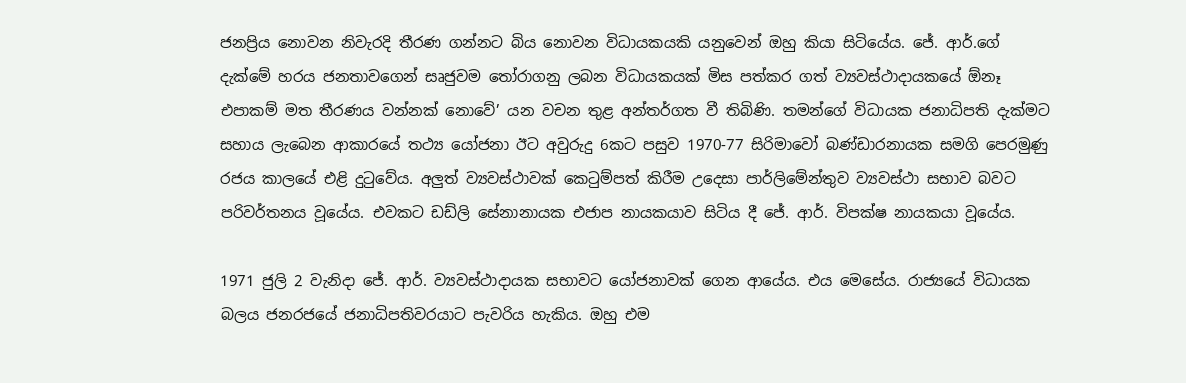ජනප්‍රිය නොවන නිවැරදි තීරණ ගන්නට බිය නොවන විධායකයකි යනුවෙන් ඔහු කියා සිටියේය. ජේ. ආර්.ගේ දැක්මේ හරය ජනතාවගෙන් සෘජුවම තෝරාගනු ලබන විධායකයක් මිස පත්කර ගත් ව්‍යවස්ථාදායකයේ ඕනෑ එපාකම් මත තීරණය වන්නක් නොවේ’ යන වචන තුළ අන්තර්ගත වී තිබිණි. තමන්ගේ විධායක ජනාධිපති දැක්මට  සහාය ලැබෙන ආකාරයේ තථ්‍ය යෝජනා ඊට අවුරුදු 6කට පසුව 1970-77 සිරිමාවෝ බණ්ඩාරනායක සමගි පෙරමුණු රජය කාලයේ එළි දුටුවේය. අලුත් ව්‍යවස්ථාවක් කෙටුම්පත් කිරීම උදෙසා පාර්ලිමේන්තුව ව්‍යවස්ථා සභාව බවට පරිවර්තනය වූයේය. එවකට ඩඩ්ලි සේනානායක එජාප නායකයාව සිටිය දී ජේ. ආර්. විපක්ෂ නායකයා වූයේය.

1971 ජුලි 2 වැනිදා ජේ. ආර්. ව්‍යවස්ථාදායක සභාවට යෝජනාවක් ගෙන ආයේය. එය මෙසේය. රාජ්‍යයේ විධායක බලය ජනරජයේ ජනාධිපතිවරයාට පැවරිය හැකිය. ඔහු එම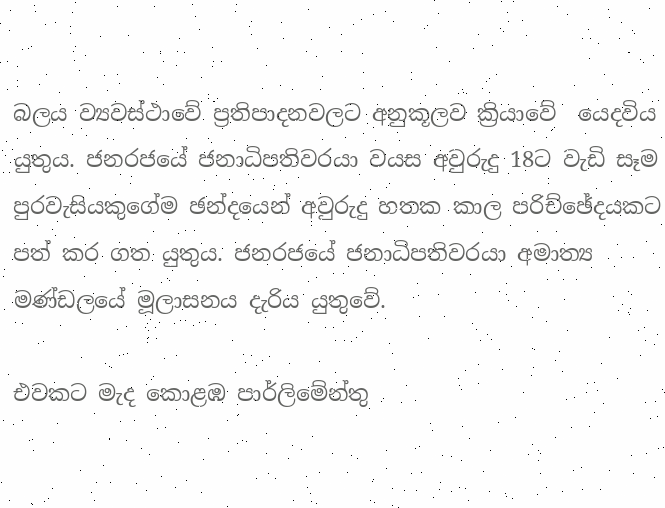බලය ව්‍යවස්ථාවේ ප්‍රතිපාදනවලට අනුකූලව ක්‍රියාවේ  යෙදවිය යුතුය. ජනරජයේ ජනාධිපතිවරයා වයස අවුරුදු 18ට වැඩි සෑම පුරවැසියකුගේම ඡන්දයෙන් අවුරුදු හතක කාල පරිච්ඡේදයකට පත් කර ගත යුතුය. ජනරජයේ ජනාධිපතිවරයා අමාත්‍ය මණ්ඩලයේ මූලාසනය දැරිය යුතුවේ.

එවකට මැද කොළඹ පාර්ලිමේන්තු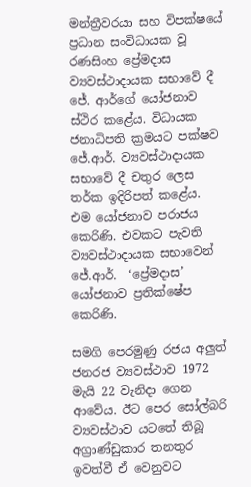මන්ත්‍රීවරයා සහ විපක්ෂයේ ප්‍රධාන සංවිධායක වූ රණසිංහ ප්‍රේමදාස ව්‍යවස්ථාදායක සභාවේ දී ජේ. ආර්ගේ යෝජනාව ස්ථිර කළේය. විධායක ජනාධිපති ක්‍රමයට පක්ෂව ජේ.ආර්. ව්‍යවස්ථාදායක සභාවේ දී චතුර ලෙස තර්ක ඉදිරිපත් කළේය. එම යෝජනාව පරාජය කෙරිණි. එවකට පැවති ව්‍යවස්ථාදායක සභාවෙන් ජේ.ආර්.  ‘ප්‍රේමදාස’ යෝජනාව ප්‍රතික්ෂේප කෙරිණි.

සමගි පෙරමුණු රජය අලුත් ජනරජ ව්‍යවස්ථාව 1972 මැයි 22 වැනිදා ගෙන ආවේය. ඊට පෙර සෝල්බරි ව්‍යවස්ථාව යටතේ තිබූ අග්‍රාණ්ඩුකාර තනතුර ඉවත්වී ඒ වෙනුවට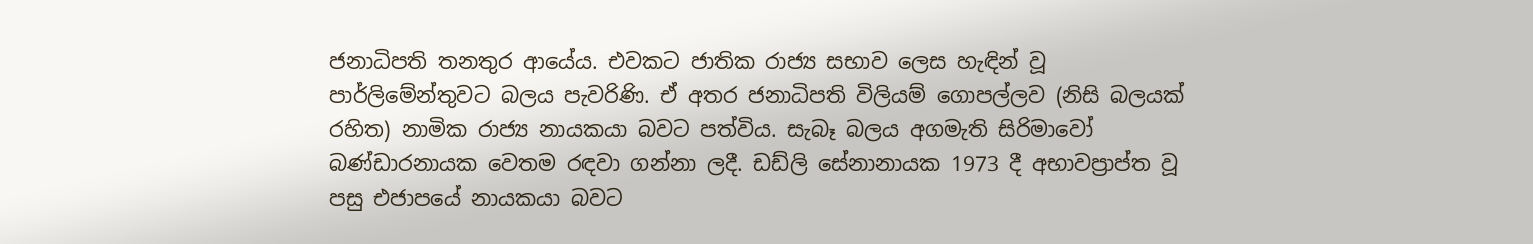ජනාධිපති තනතුර ආයේය. එවකට ජාතික රාජ්‍ය සභාව ලෙස හැඳින් වූ පාර්ලිමේන්තුවට බලය පැවරිණි. ඒ අතර ජනාධිපති විලියම් ගොපල්ලව (නිසි බලයක් රහිත) නාමික රාජ්‍ය නායකයා බවට පත්විය. සැබෑ බලය අගමැති සිරිමාවෝ බණ්ඩාරනායක වෙතම රඳවා ගන්නා ලදී. ඩඩ්ලි සේනානායක 1973 දී අභාවප්‍රාප්ත වූ පසු එජාපයේ නායකයා බවට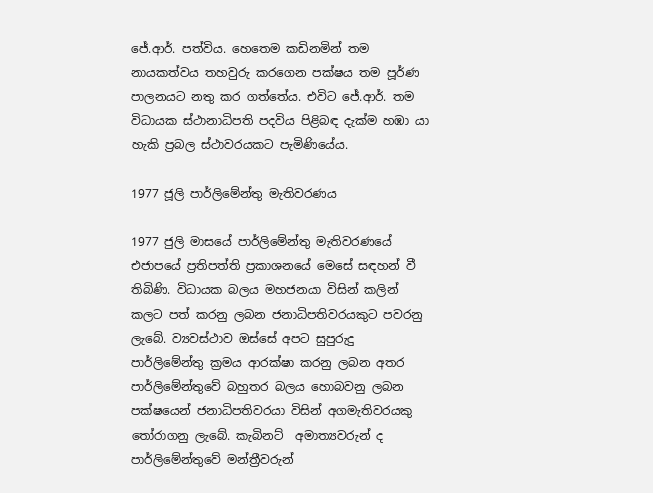ජේ.ආර්. පත්විය. හෙතෙම කඩිනමින් තම නායකත්වය තහවුරු කරගෙන පක්ෂය තම පූර්ණ පාලනයට නතු කර ගත්තේය. එවිට ජේ.ආර්. තම විධායක ස්ථානාධිපති පදවිය පිළිබඳ දැක්ම හඹා යා හැකි ප්‍රබල ස්ථාවරයකට පැමිණියේය.

1977 ජූලි පාර්ලිමේන්තු මැතිවරණය

1977 ජුලි මාසයේ පාර්ලිමේන්තු මැතිවරණයේ එජාපයේ ප්‍රතිපත්ති ප්‍රකාශනයේ මෙසේ සඳහන් වී තිබිණි. විධායක බලය මහජනයා විසින් කලින් කලට පත් කරනු ලබන ජනාධිපතිවරයකුට පවරනු ලැබේ. ව්‍යවස්ථාව ඔස්සේ අපට සුපුරුදු පාර්ලිමේන්තු ක්‍රමය ආරක්ෂා කරනු ලබන අතර පාර්ලිමේන්තුවේ බහුතර බලය හොබවනු ලබන පක්ෂයෙන් ජනාධිපතිවරයා විසින් අගමැතිවරයකු තෝරාගනු ලැබේ. කැබිනට්  අමාත්‍යවරුන් ද පාර්ලිමේන්තුවේ මන්ත්‍රීවරුන්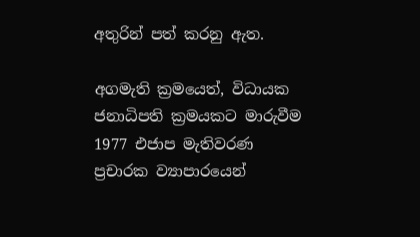අතුරින් පත් කරනු ඇත.

අගමැති ක්‍රමයෙත්, විධායක ජනාධිපති ක්‍රමයකට මාරුවීම 1977 එජාප මැතිවරණ ප්‍රචාරක ව්‍යාපාරයෙන්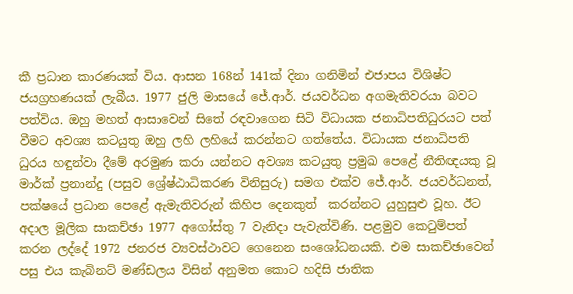කී ප්‍රධාන කාරණයක් විය. ආසන 168න් 141ක් දිනා ගනිමින් එජාපය විශිෂ්ට ජයග්‍රහණයක් ලැබීය. 1977 ජුලි මාසයේ ජේ.ආර්. ජයවර්ධන අගමැතිවරයා බවට පත්විය. ඔහු මහත් ආසාවෙන් සිතේ රඳවාගෙන සිටි විධායක ජනාධිපතිධුරයට පත් වීමට අවශ්‍ය කටයුතු ඔහු ලහි ලහියේ කරන්නට ගත්තේය. විධායක ජනාධිපති ධුරය හඳුන්වා දීමේ අරමුණ කරා යන්නට අවශ්‍ය කටයුතු ප්‍රමුඛ පෙළේ නීතිඥයකු වූ මාර්ක් ප්‍රනාන්දු (පසුව ශ්‍රේෂ්ඨාධිකරණ විනිසුරු) සමග එක්ව ජේ.ආර්. ජයවර්ධනත්, පක්ෂයේ ප්‍රධාන පෙළේ ඇමැතිවරුන් කිහිප දෙනකුත්  කරන්නට යුහුසුළු වූහ. ඊට අදාල මූලික සාකච්ඡා 1977 අගෝස්තු 7 වැනිදා පැවැත්විණි. පළමුව කෙටුම්පත් කරන ලද්දේ 1972 ජනරජ ව්‍යවස්ථාවට ගෙනෙන සංශෝධනයකි. එම සාකච්ඡාවෙන් පසු එය කැබිනට් මණ්ඩලය විසින් අනුමත කොට හදිසි ජාතික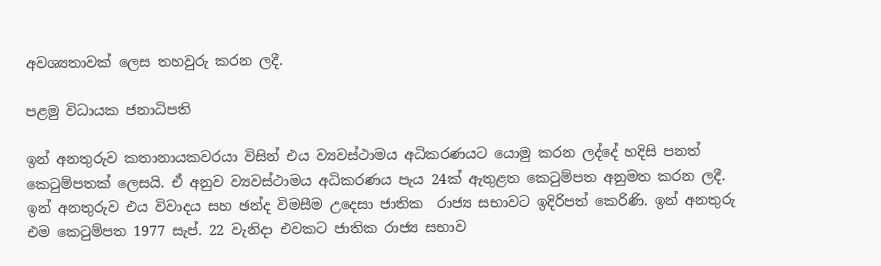අවශ්‍යතාවක් ලෙස තහවුරු කරන ලදී.

පළමු විධායක ජනාධිපති

ඉන් අනතුරුව කතානායකවරයා විසින් එය ව්‍යවස්ථාමය අධිකරණයට යොමු කරන ලද්දේ හදිසි පනත් කෙටුම්පතක් ලෙසයි. ඒ අනුව ව්‍යවස්ථාමය අධිකරණය පැය 24ක් ඇතුළත කෙටුම්පත අනුමත කරන ලදී. ඉන් අනතුරුව එය විවාදය සහ ඡන්ද විමසීම උදෙසා ජාතික  රාජ්‍ය සභාවට ඉදිරිපත් කෙරිණි. ඉන් අනතුරු  එම කෙටුම්පත 1977 සැප්. 22 වැනිදා එවකට ජාතික රාජ්‍ය සභාව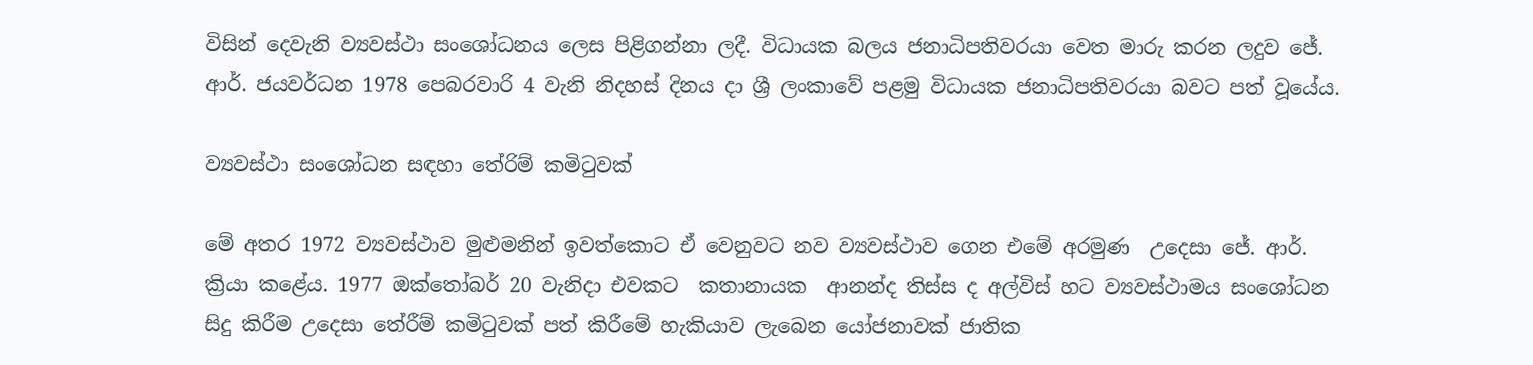විසින් දෙවැනි ව්‍යවස්ථා සංශෝධනය ලෙස පිළිගන්නා ලදී. විධායක බලය ජනාධිපතිවරයා වෙත මාරු කරන ලදුව ජේ. ආර්. ජයවර්ධන 1978 පෙබරවාරි 4 වැනි නිදහස් දිනය දා ශ්‍රී ලංකාවේ පළමු විධායක ජනාධිපතිවරයා බවට පත් වූයේය.

ව්‍යවස්ථා සංශෝධන සඳහා තේරිම් කමිටුවක්

මේ අතර 1972 ව්‍යවස්ථාව මුළුමනින් ඉවත්කොට ඒ වෙනුවට නව ව්‍යවස්ථාව ගෙන එමේ අරමුණ  උදෙසා ජේ. ආර්. ක්‍රියා කළේය. 1977 ඔක්තෝබර් 20 වැනිදා එවකට  කතානායක  ආනන්ද තිස්ස ද අල්විස් හට ව්‍යවස්ථාමය සංශෝධන සිදු කිරීම උදෙසා තේරීම් කමිටුවක් පත් කිරීමේ හැකියාව ලැබෙන යෝජනාවක් ජාතික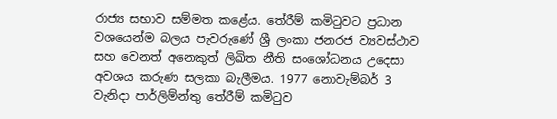රාජ්‍ය සභාව සම්මත කළේය. තේරීම් කමිටුවට ප්‍රධාන වශයෙන්ම බලය පැවරුණේ ශ්‍රී ලංකා ජනරජ ව්‍යවස්ථාව සහ වෙනත් අනෙකුත් ලිඛිත නීති සංශෝධනය උදෙසා අවශය කරුණ සලකා බැලීමය. 1977 නොවැම්බර් 3 වැනිදා පාර්ලිම්න්තු තේරීම් කමිටුව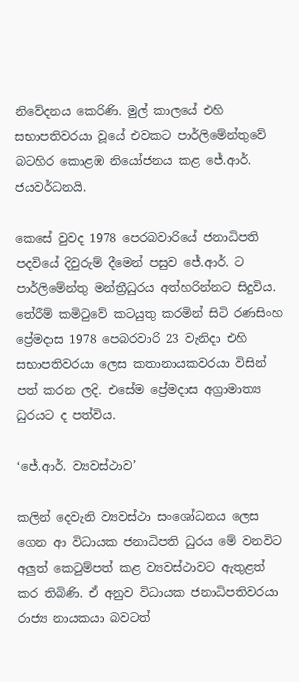නිවේදනය කෙරිණි. මුල් කාලයේ එහි සභාපතිවරයා වූයේ එවකට පාර්ලිමේන්තුවේ බටහිර කොළඹ නියෝජනය කළ ජේ.ආර්. ජයවර්ධනයි.

කෙසේ වුවද 1978 පෙරබවාරියේ ජනාධිපති පදවියේ දිවුරුම් දීමෙන් පසුව ජේ.ආර්. ට පාර්ලිමේන්තු මන්ත්‍රීධුරය අත්හරින්නට සිදුවිය. තේරීම් කමිටුවේ කටයුතු කරමින් සිටි රණසිංහ ප්‍රේමදාස 1978 පෙබරවාරි 23 වැනිදා එහි සභාපතිවරයා ලෙස කතානායකවරයා විසින් පත් කරන ලදි. එසේම ප්‍රේමදාස අග්‍රාමාත්‍ය ධුරයට ද පත්විය.

‘ජේ.ආර්. ව්‍යවස්ථාව’

කලින් දෙවැනි ව්‍යවස්ථා සංශෝධනය ලෙස ගෙන ආ විධායක ජනාධිපති ධුරය මේ වනවිට අලුත් කෙටුම්පත් කළ ව්‍යවස්ථාවට ඇතුළත් කර තිබිණි. ඒ අනුව විධායක ජනාධිපතිවරයා රාජ්‍ය නායකයා බවටත්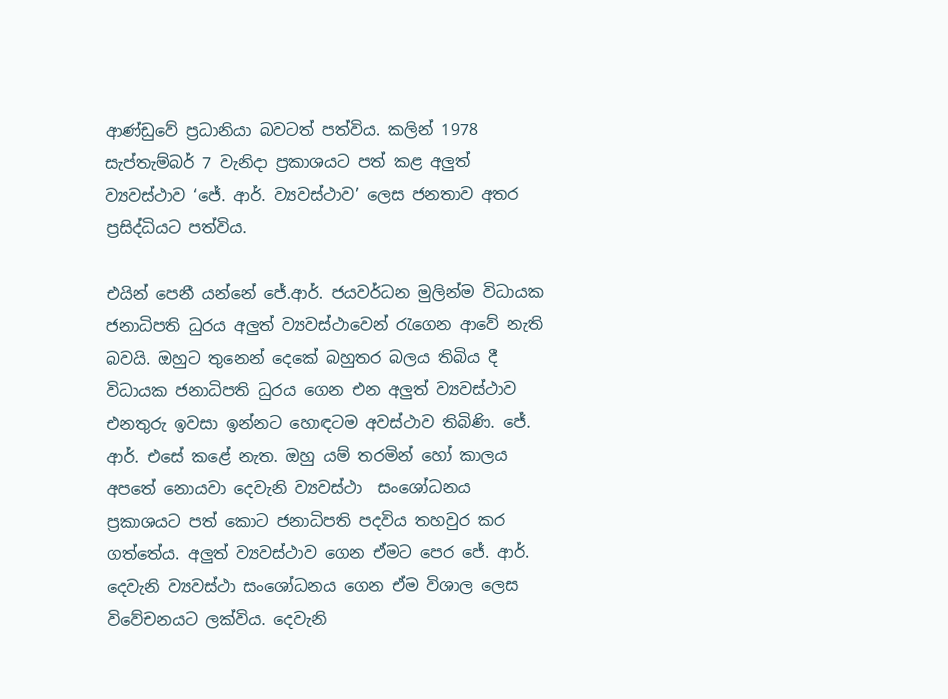ආණ්ඩුවේ ප්‍රධානියා බවටත් පත්විය. කලින් 1978 සැප්තැම්බර් 7 වැනිදා ප්‍රකාශයට පත් කළ අලුත් ව්‍යවස්ථාව ‘ජේ. ආර්. ව්‍යවස්ථාව’ ලෙස ජනතාව අතර ප්‍රසිද්ධියට පත්විය.

එයින් පෙනී යන්නේ ජේ.ආර්. ජයවර්ධන මුලින්ම විධායක ජනාධිපති ධුරය අලුත් ව්‍යවස්ථාවෙන් රැගෙන ආවේ නැති බවයි. ඔහුට තුනෙන් දෙකේ බහුතර බලය තිබිය දී විධායක ජනාධිපති ධුරය ගෙන එන අලුත් ව්‍යවස්ථාව එනතුරු ඉවසා ඉන්නට හොඳටම අවස්ථාව තිබිණි. ජේ. ආර්. එසේ කළේ නැත. ඔහු යම් තරමින් හෝ කාලය අපතේ නොයවා දෙවැනි ව්‍යවස්ථා  සංශෝධනය ප්‍රකාශයට පත් කොට ජනාධිපති පදවිය තහවුර කර ගත්තේය. අලුත් ව්‍යවස්ථාව ගෙන ඒමට පෙර ජේ. ආර්. දෙවැනි ව්‍යවස්ථා සංශෝධනය ගෙන ඒම විශාල ලෙස විවේචනයට ලක්විය. දෙවැනි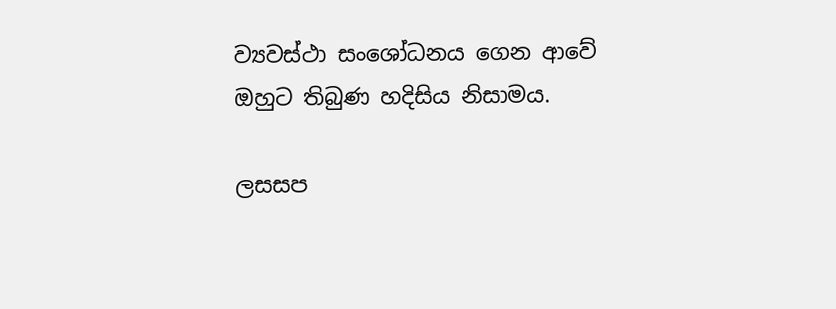ව්‍යවස්ථා සංශෝධනය ගෙන ආවේ ඔහුට තිබුණ හදිසිය නිසාමය.

ලසසප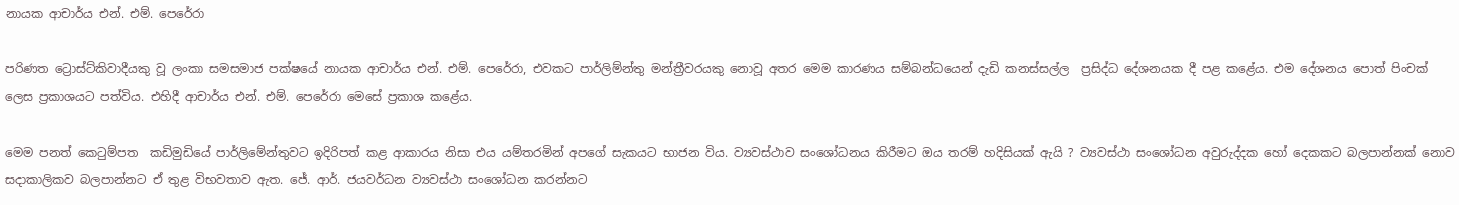නායක ආචාර්ය එන්. එම්. පෙරේරා

පරිණත ට්‍රොස්ට්කිවාදීයකු වූ ලංකා සමසමාජ පක්ෂයේ නායක ආචාර්ය එන්. එම්. පෙරේරා, එවකට පාර්ලිම්න්තු මන්ත්‍රීවරයකු නොවූ අතර මෙම කාරණය සම්බන්ධයෙන් දැඩි කනස්සල්ල  ප්‍රසිද්ධ දේශනයක දී පළ කළේය. එම දේශනය පොත් පිංචක් ලෙස ප්‍රකාශයට පත්විය. එහිදී ආචාර්ය එන්. එම්. පෙරේරා මෙසේ ප්‍රකාශ කළේය.

මෙම පනත් කෙටුම්පත  කඩිමුඩියේ පාර්ලිමේන්තුවට ඉදිරිපත් කළ ආකාරය නිසා එය යම්තරමින් අපගේ සැකයට භාජන විය. ව්‍යවස්ථාව සංශෝධනය කිරීමට ඔය තරම් හදිසියක් ඇයි ? ව්‍යවස්ථා සංශෝධන අවුරුද්දක හෝ දෙකකට බලපාන්නක් නොව සදාකාලිකව බලපාන්නට ඒ තුළ විභවතාව ඇත. ජේ. ආර්. ජයවර්ධන ව්‍යවස්ථා සංශෝධන කරන්නට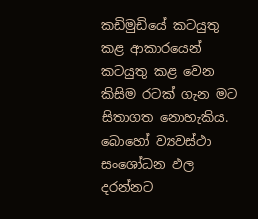කඩිමුඩියේ කටයුතු කළ ආකාරයෙන් කටයුතු කළ වෙන කිසිම රටක් ගැන මට සිතාගත නොහැකිය. බොහෝ ව්‍යවස්ථා සංශෝධන ඵල දරන්නට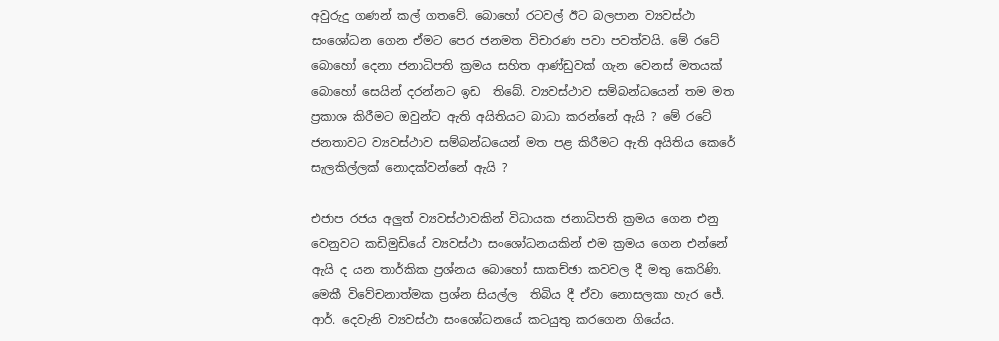අවුරුදු ගණන් කල් ගතවේ. බොහෝ රටවල් ඊට බලපාන ව්‍යවස්ථා සංශෝධන ගෙන ඒමට පෙර ජනමත විචාරණ පවා පවත්වයි. මේ රටේ බොහෝ දෙනා ජනාධිපති ක්‍රමය සහිත ආණ්ඩුවක් ගැන වෙනස් මතයක් බොහෝ සෙයින් දරන්නට ඉඩ  තිබේ. ව්‍යවස්ථාව සම්බන්ධයෙන් තම මත ප්‍රකාශ කිරීමට ඔවුන්ට ඇති අයිතියට බාධා කරන්නේ ඇයි ? මේ රටේ ජනතාවට ව්‍යවස්ථාව සම්බන්ධයෙන් මත පළ කිරීමට ඇති අයිතිය කෙරේ සැලකිල්ලක් නොදක්වන්නේ ඇයි ?

එජාප රජය අලුත් ව්‍යවස්ථාවකින් විධායක ජනාධිපති ක්‍රමය ගෙන එනු වෙනුවට කඩිමුඩියේ ව්‍යවස්ථා සංශෝධනයකින් එම ක්‍රමය ගෙන එන්නේ ඇයි ද යන තාර්කික ප්‍රශ්නය බොහෝ සාකච්ඡා කවවල දී මතු කෙරිණි. මෙකී විවේචනාත්මක ප්‍රශ්න සියල්ල  තිබිය දී ඒවා නොසලකා හැර ජේ. ආර්. දෙවැනි ව්‍යවස්ථා සංශෝධනයේ කටයුතු කරගෙන ගියේය.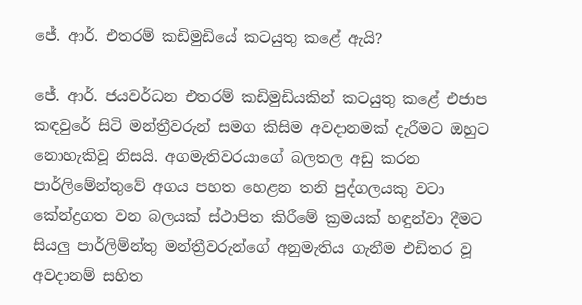ජේ. ආර්. එතරම් කඩිමුඩියේ කටයුතු කළේ ඇයි?

ජේ. ආර්. ජයවර්ධන එතරම් කඩිමුඩියකින් කටයුතු කළේ එජාප කඳවුරේ සිටි මන්ත්‍රීවරුන් සමග කිසිම අවදානමක් දැරීමට ඔහුට නොහැකිවූ නිසයි. අගමැතිවරයාගේ බලතල අඩු කරන පාර්ලිමේන්තුවේ අගය පහත හෙළන තනි පුද්ගලයකු වටා කේන්ද්‍රගත වන බලයක් ස්ථාපිත කිරීමේ ක්‍රමයක් හඳුන්වා දීමට සියලු පාර්ලිම්න්තු මන්ත්‍රීවරුන්ගේ අනුමැතිය ගැනීම එඩිතර වූ අවදානම් සහිත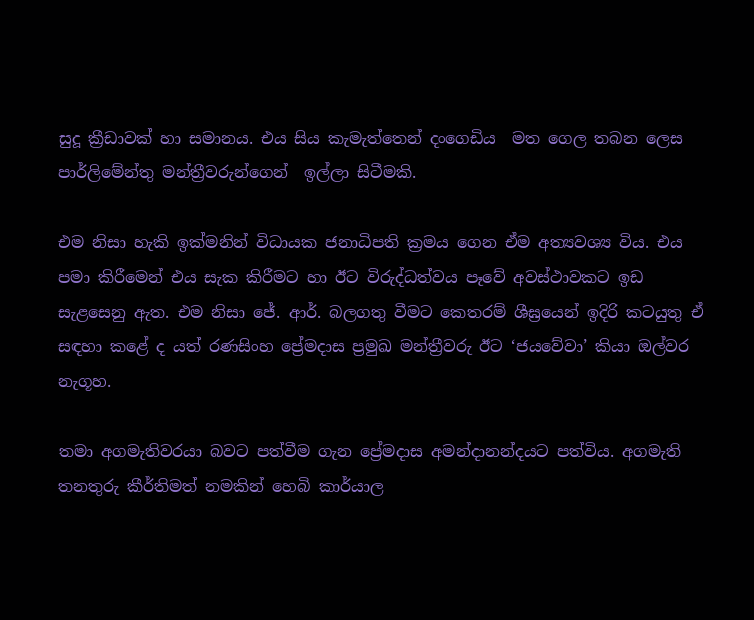සුදූ ක්‍රීඩාවක් හා සමානය. එය සිය කැමැත්තෙන් දංගෙඩිය  මත ගෙල තබන ලෙස පාර්ලිමේන්තු මන්ත්‍රීවරුන්ගෙන්  ඉල්ලා සිටීමකි.

එම නිසා හැකි ඉක්මනින් විධායක ජනාධිපති ක්‍රමය ගෙන ඒම අත්‍යවශ්‍ය විය. එය පමා කිරීමෙන් එය සැක කිරීමට හා ඊට විරුද්ධත්වය පෑවේ අවස්ථාවකට ඉඩ සැළසෙනු ඇත. එම නිසා ජේ. ආර්. බලගතු වීමට කෙතරම් ශීඝ්‍රයෙන් ඉදිරි කටයුතු ඒ සඳහා කළේ ද යත් රණසිංහ ප්‍රේමදාස ප්‍රමුඛ මන්ත්‍රීවරු ඊට ‘ජයවේවා’ කියා ඔල්වර නැගූහ.

තමා අගමැතිවරයා බවට පත්වීම ගැන ප්‍රේමදාස අමන්දානන්දයට පත්විය. අගමැති තනතුරු කීර්තිමත් නමකින් හෙබි කාර්යාල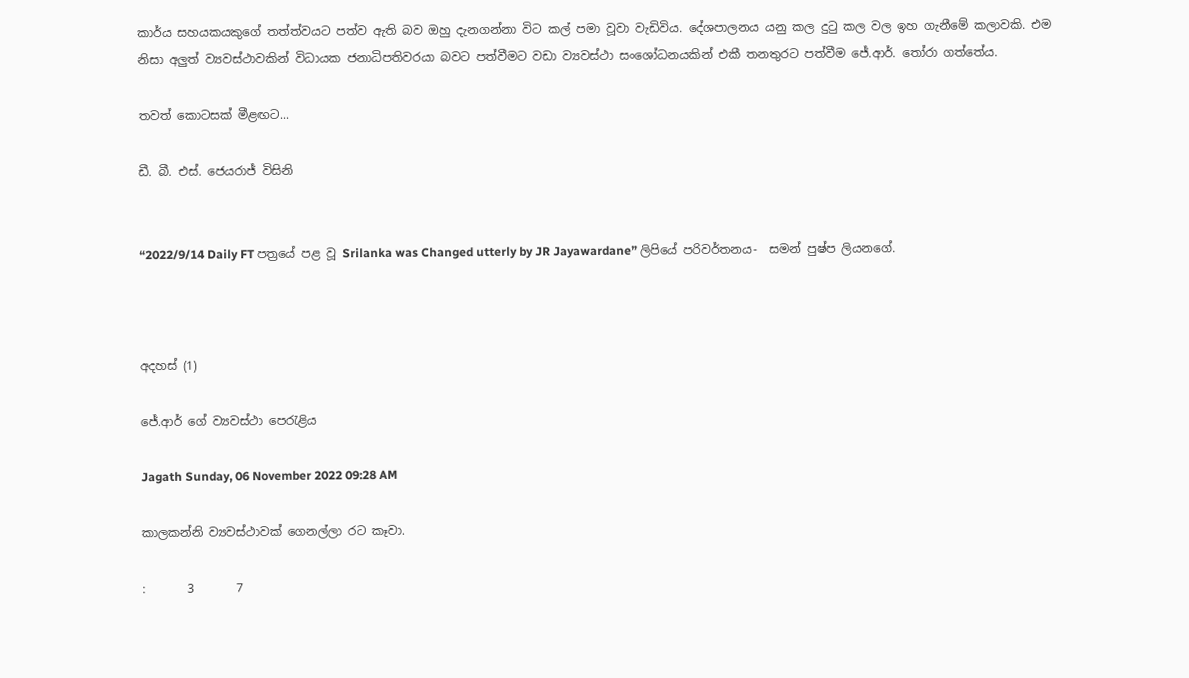කාර්ය සහයකයකුගේ තත්ත්වයට පත්ව ඇති බව ඔහු දැනගන්නා විට කල් පමා වූවා වැඩිවිය. දේශපාලනය යනු කල දුටු කල වල ඉහ ගැනීමේ කලාවකි. එම නිසා අලුත් ව්‍යවස්ථාවකින් විධායක ජනාධිපතිවරයා බවට පත්වීමට වඩා ව්‍යවස්ථා සංශෝධනයකින් එකී තනතුරට පත්වීම ජේ.ආර්. තෝරා ගත්තේය.

තවත් කොටසක් මීළඟට...

ඩී. බී. එස්. ජෙයරාජ් විසිනි


“2022/9/14 Daily FT පත්‍රයේ පළ වූ Srilanka was Changed utterly by JR Jayawardane” ලිපියේ පරිවර්තනය-  සමන් පුෂ්ප ලියනගේ.



අදහස් (1)

ජේ.ආර් ගේ ව්‍යවස්ථා පෙරැළිය

Jagath Sunday, 06 November 2022 09:28 AM

කාලකන්නි ව්‍යවස්ථාවක් ගෙනල්ලා රට කෑවා.

:       3       7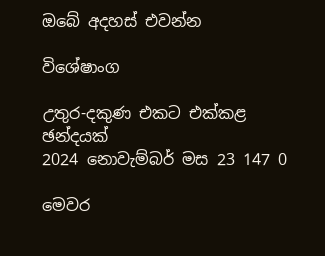ඔබේ අදහස් එවන්න

විශේෂාංග

උතුර-දකුණ එකට එක්කළ ඡන්දයක්
2024 නොවැම්බර් මස 23 147 0

මෙවර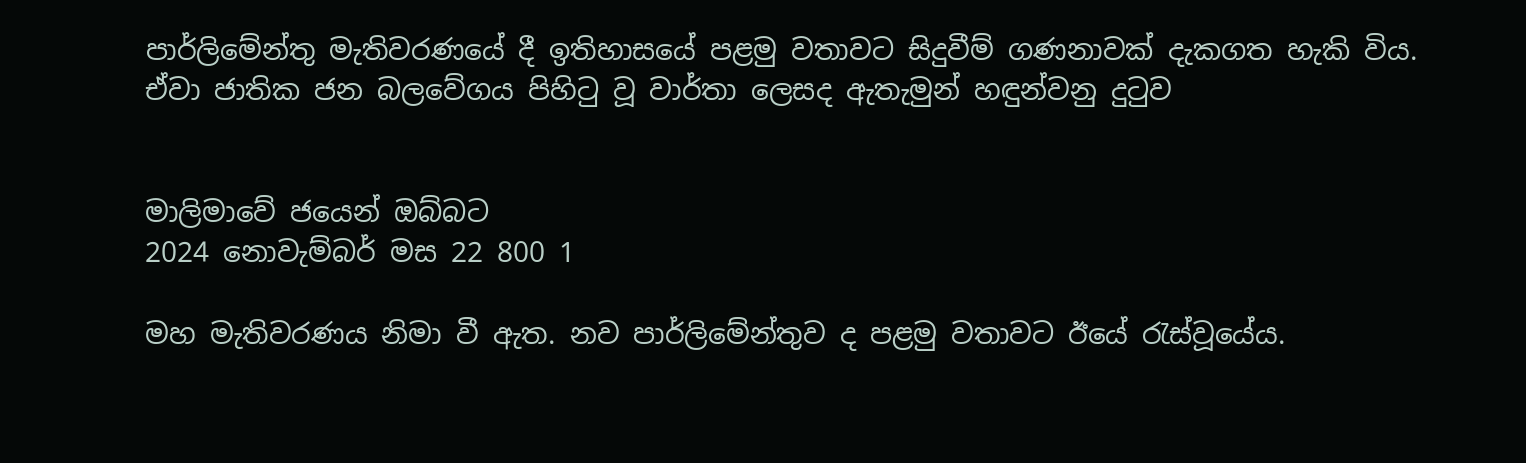පාර්ලිමේන්තු මැතිවරණයේ දී ඉතිහාසයේ පළමු වතාවට සිදුවීම් ගණනාවක් දැකගත හැකි විය. ඒවා ජාතික ජන බලවේගය පිහිටු වූ වාර්තා ලෙසද ඇතැමුන් හඳුන්වනු දුටුව


මාලිමාවේ ජයෙන් ඔබ්බට
2024 නොවැම්බර් මස 22 800 1

මහ මැතිවරණය නිමා වී ඇත. නව පාර්ලිමේන්තුව ද පළමු වතාවට ඊයේ රැස්වූයේය.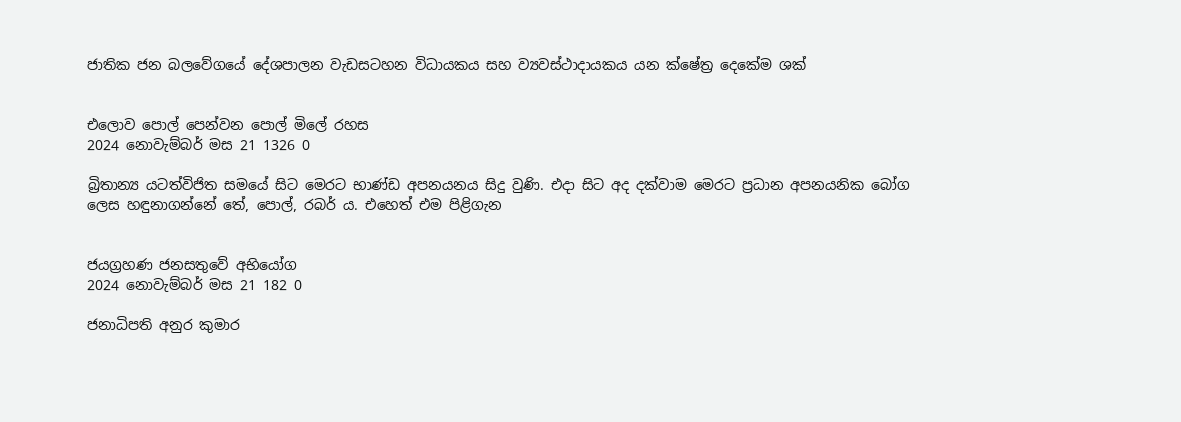ජාතික ජන බලවේගයේ දේශපාලන වැඩසටහන විධායකය සහ ව්‍යවස්ථාදායකය යන ක්ෂේත්‍ර දෙකේම ශක්


එලොව පොල් පෙන්වන පොල් මිලේ රහස
2024 නොවැම්බර් මස 21 1326 0

බ්‍රිතාන්‍ය යටත්විජිත සමයේ සිට මෙරට භාණ්ඩ අපනයනය සිදු වුණි. එදා සිට අද දක්වාම මෙරට ප්‍රධාන අපනයනික බෝග ලෙස හඳුනාගන්නේ තේ, පොල්, රබර් ය. එහෙත් එම පිළිගැන


ජයග්‍රහණ ජනසතුවේ අභියෝග
2024 නොවැම්බර් මස 21 182 0

ජනාධිපති අනුර කුමාර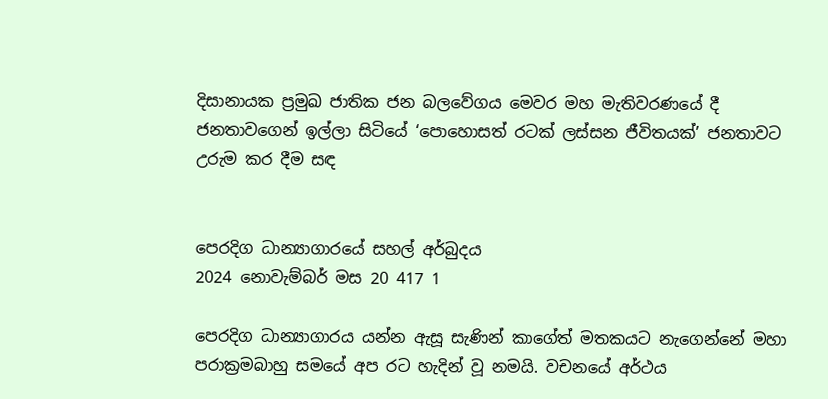දිසානායක ප්‍රමුඛ ජාතික ජන බලවේගය මෙවර මහ මැතිවරණයේ දී ජනතාවගෙන් ඉල්ලා සිටියේ ‘පොහොසත් රටක් ලස්සන ජීවිතයක්’ ජනතාවට උරුම කර දීම සඳ


පෙරදිග ධාන්‍යාගාරයේ සහල් අර්බුදය
2024 නොවැම්බර් මස 20 417 1

පෙරදිග ධාන්‍යාගාරය යන්න ඇසූ සැණින් කාගේත් මතකයට නැගෙන්නේ මහා පරාක්‍රමබාහු සමයේ අප රට හැදින් වූ නමයි. වචනයේ අර්ථය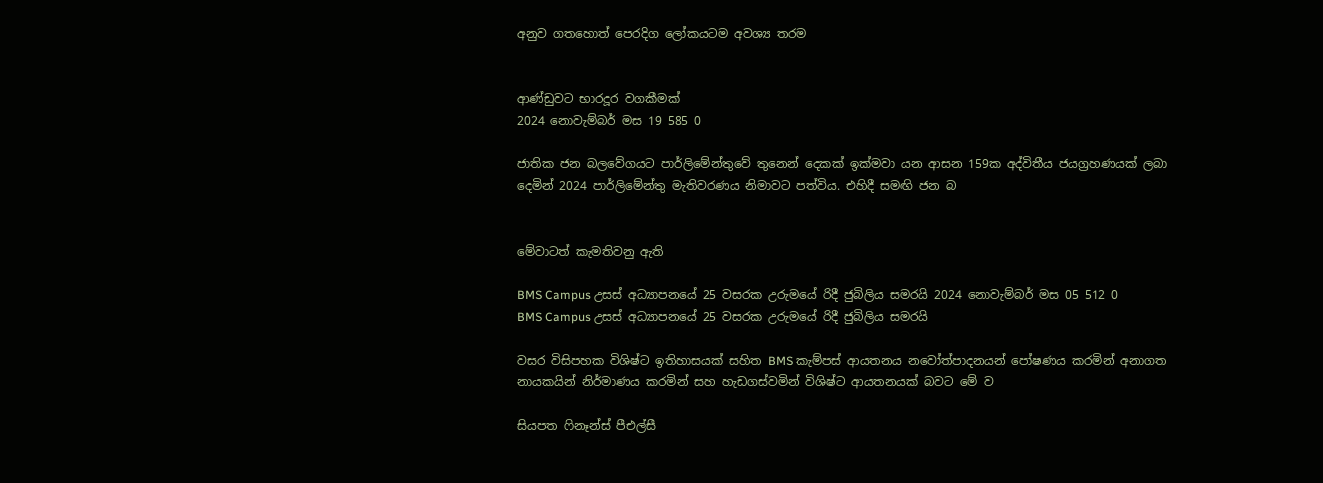අනුව ගතහොත් පෙරදිග ලෝකයටම අවශ්‍ය තරම


ආණ්ඩුවට භාරදූර වගකීමක්
2024 නොවැම්බර් මස 19 585 0

ජාතික ජන බලවේගයට පාර්ලිමේන්තුවේ තුනෙන් දෙකක් ඉක්මවා යන ආසන 159ක අද්විතීය ජයග්‍රහණයක් ලබා දෙමින් 2024 පාර්ලිමේන්තු මැතිවරණය නිමාවට පත්විය. එහිදී සමඟි ජන බ


මේවාටත් කැමතිවනු ඇති

BMS Campus උසස් අධ්‍යාපනයේ 25 වසරක උරුමයේ රිදී ජුබිලිය සමරයි 2024 නොවැම්බර් මස 05 512 0
BMS Campus උසස් අධ්‍යාපනයේ 25 වසරක උරුමයේ රිදී ජුබිලිය සමරයි

වසර විසිපහක විශිෂ්ට ඉතිහාසයක් සහිත BMS කැම්පස් ආයතනය නවෝත්පාදනයන් පෝෂණය කරමින් අනාගත නායකයින් නිර්මාණය කරමින් සහ හැඩගස්වමින් විශිෂ්ට ආයතනයක් බවට මේ ව

සියපත ෆිනෑන්ස් පීඑල්සී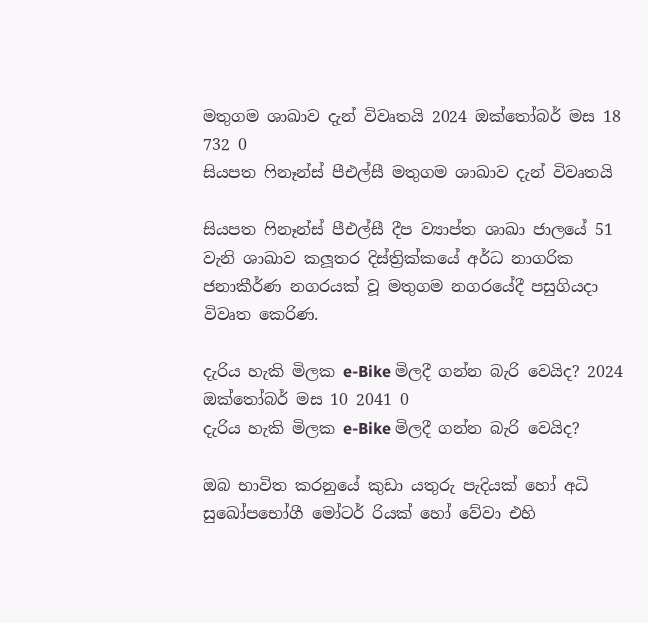මතුගම ශාඛාව දැන් විවෘතයි 2024 ඔක්තෝබර් මස 18 732 0
සියපත ෆිනෑන්ස් පීඑල්සී මතුගම ශාඛාව දැන් විවෘතයි

සියපත ෆිනෑන්ස් පීඑල්සී දීප ව්‍යාප්ත ශාඛා ජාලයේ 51 වැනි ශාඛාව කලූතර දිස්ත්‍රික්කයේ අර්ධ නාගරික ජනාකීර්ණ නගරයක් වූ මතුගම නගරයේදී පසුගියදා විවෘත කෙරිණ.

දැරිය හැකි මිලක e-Bike මිලදී ගන්න බැරි වෙයිද? 2024 ඔක්තෝබර් මස 10 2041 0
දැරිය හැකි මිලක e-Bike මිලදී ගන්න බැරි වෙයිද?

ඔබ භාවිත කරනුයේ කුඩා යතුරු පැදියක් හෝ අධි සුඛෝපභෝගී මෝටර් රියක් හෝ වේවා එහි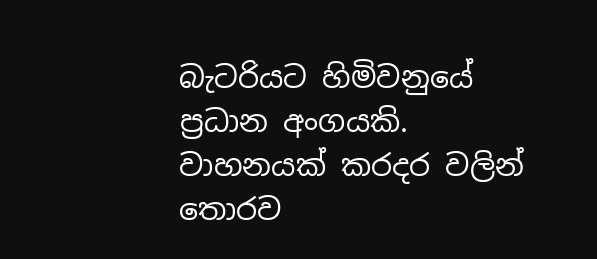බැටරියට හිමිවනුයේ ප්‍රධාන අංගයකි. වාහනයක් කරදර වලින් තොරව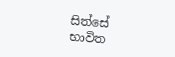සිත්සේ භාවිත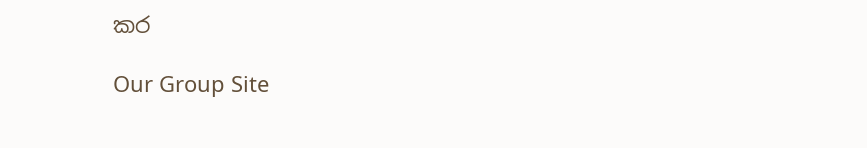කර

Our Group Site